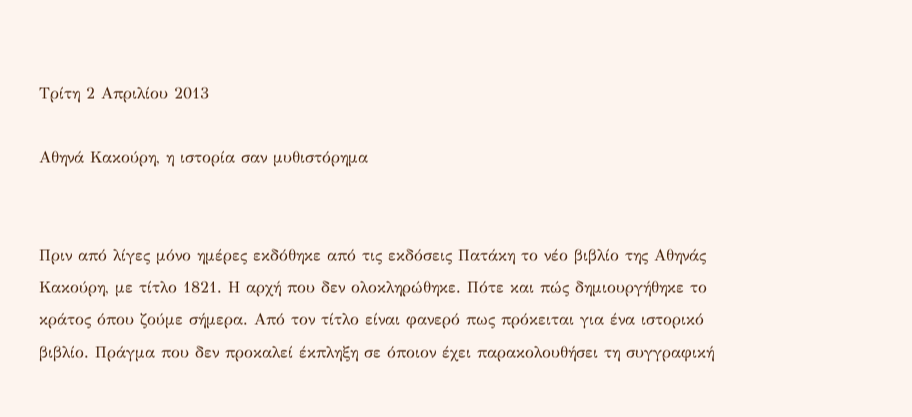Τρίτη 2 Απριλίου 2013

Αθηνά Κακούρη, η ιστορία σαν μυθιστόρημα


Πριν από λίγες μόνο ημέρες εκδόθηκε από τις εκδόσεις Πατάκη το νέο βιβλίο της Αθηνάς Κακούρη, με τίτλο 1821. Η αρχή που δεν ολοκληρώθηκε. Πότε και πώς δημιουργήθηκε το κράτος όπου ζούμε σήμερα. Από τον τίτλο είναι φανερό πως πρόκειται για ένα ιστορικό βιβλίο. Πράγμα που δεν προκαλεί έκπληξη σε όποιον έχει παρακολουθήσει τη συγγραφική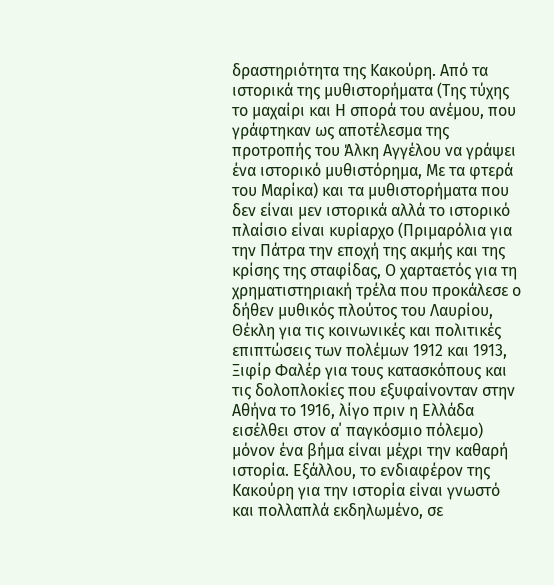δραστηριότητα της Κακούρη. Από τα ιστορικά της μυθιστορήματα (Της τύχης το μαχαίρι και Η σπορά του ανέμου, που γράφτηκαν ως αποτέλεσμα της προτροπής του Άλκη Αγγέλου να γράψει ένα ιστορικό μυθιστόρημα, Με τα φτερά του Μαρίκα) και τα μυθιστορήματα που δεν είναι μεν ιστορικά αλλά το ιστορικό πλαίσιο είναι κυρίαρχο (Πριμαρόλια για την Πάτρα την εποχή της ακμής και της κρίσης της σταφίδας, Ο χαρταετός για τη χρηματιστηριακή τρέλα που προκάλεσε ο δήθεν μυθικός πλούτος του Λαυρίου, Θέκλη για τις κοινωνικές και πολιτικές επιπτώσεις των πολέμων 1912 και 1913, Ξιφίρ Φαλέρ για τους κατασκόπους και τις δολοπλοκίες που εξυφαίνονταν στην Αθήνα το 1916, λίγο πριν η Ελλάδα εισέλθει στον α΄ παγκόσμιο πόλεμο) μόνον ένα βήμα είναι μέχρι την καθαρή ιστορία. Εξάλλου, το ενδιαφέρον της Κακούρη για την ιστορία είναι γνωστό και πολλαπλά εκδηλωμένο, σε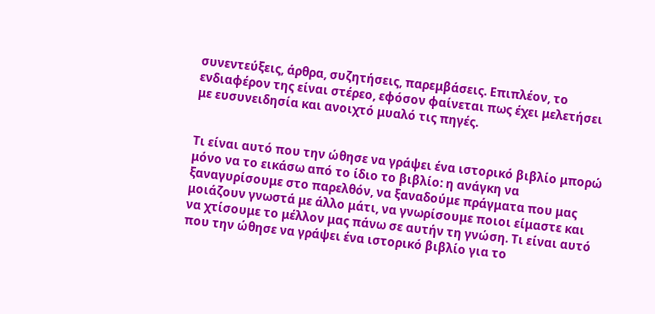συνεντεύξεις, άρθρα, συζητήσεις, παρεμβάσεις. Επιπλέον, το ενδιαφέρον της είναι στέρεο, εφόσον φαίνεται πως έχει μελετήσει με ευσυνειδησία και ανοιχτό μυαλό τις πηγές.


Τι είναι αυτό που την ώθησε να γράψει ένα ιστορικό βιβλίο μπορώ μόνο να το εικάσω από το ίδιο το βιβλίο: η ανάγκη να ξαναγυρίσουμε στο παρελθόν, να ξαναδούμε πράγματα που μας μοιάζουν γνωστά με άλλο μάτι, να γνωρίσουμε ποιοι είμαστε και να χτίσουμε το μέλλον μας πάνω σε αυτήν τη γνώση. Τι είναι αυτό που την ώθησε να γράψει ένα ιστορικό βιβλίο για το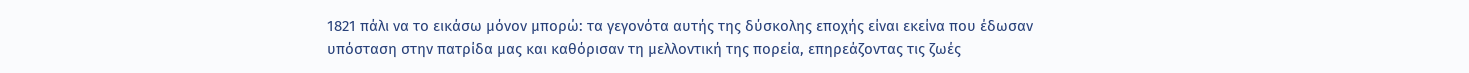1821 πάλι να το εικάσω μόνον μπορώ: τα γεγονότα αυτής της δύσκολης εποχής είναι εκείνα που έδωσαν υπόσταση στην πατρίδα μας και καθόρισαν τη μελλοντική της πορεία, επηρεάζοντας τις ζωές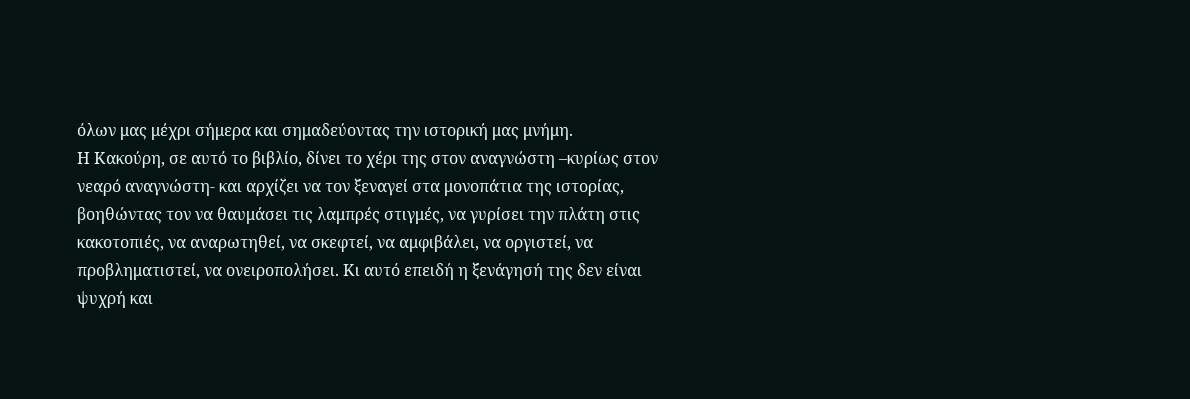όλων μας μέχρι σήμερα και σημαδεύοντας την ιστορική μας μνήμη.
Η Κακούρη, σε αυτό το βιβλίο, δίνει το χέρι της στον αναγνώστη –κυρίως στον νεαρό αναγνώστη- και αρχίζει να τον ξεναγεί στα μονοπάτια της ιστορίας, βοηθώντας τον να θαυμάσει τις λαμπρές στιγμές, να γυρίσει την πλάτη στις κακοτοπιές, να αναρωτηθεί, να σκεφτεί, να αμφιβάλει, να οργιστεί, να προβληματιστεί, να ονειροπολήσει. Κι αυτό επειδή η ξενάγησή της δεν είναι ψυχρή και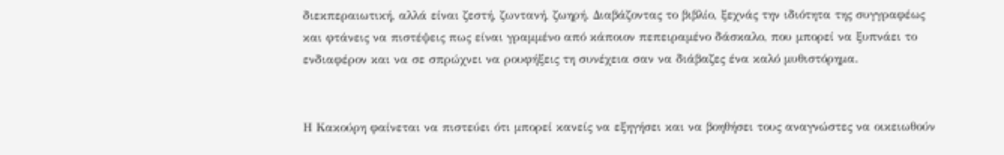διεκπεραιωτική, αλλά είναι ζεστή, ζωντανή, ζωηρή. Διαβάζοντας το βιβλίο, ξεχνάς την ιδιότητα της συγγραφέως και φτάνεις να πιστέψεις πως είναι γραμμένο από κάποιον πεπειραμένο δάσκαλο, που μπορεί να ξυπνάει το ενδιαφέρον και να σε σπρώχνει να ρουφήξεις τη συνέχεια σαν να διάβαζες ένα καλό μυθιστόρημα.


Η Κακούρη φαίνεται να πιστεύει ότι μπορεί κανείς να εξηγήσει και να βοηθήσει τους αναγνώστες να οικειωθούν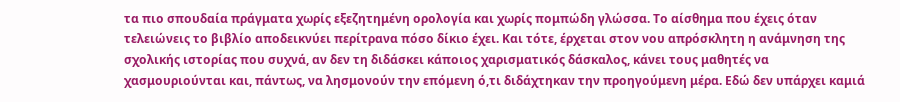τα πιο σπουδαία πράγματα χωρίς εξεζητημένη ορολογία και χωρίς πομπώδη γλώσσα. Το αίσθημα που έχεις όταν τελειώνεις το βιβλίο αποδεικνύει περίτρανα πόσο δίκιο έχει. Και τότε, έρχεται στον νου απρόσκλητη η ανάμνηση της σχολικής ιστορίας που συχνά, αν δεν τη διδάσκει κάποιος χαρισματικός δάσκαλος, κάνει τους μαθητές να χασμουριούνται και, πάντως, να λησμονούν την επόμενη ό,τι διδάχτηκαν την προηγούμενη μέρα. Εδώ δεν υπάρχει καμιά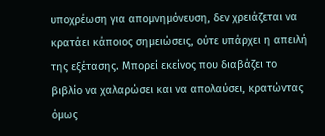υποχρέωση για απομνημόνευση, δεν χρειάζεται να κρατάει κάποιος σημειώσεις, ούτε υπάρχει η απειλή της εξέτασης. Μπορεί εκείνος που διαβάζει το βιβλίο να χαλαρώσει και να απολαύσει, κρατώντας όμως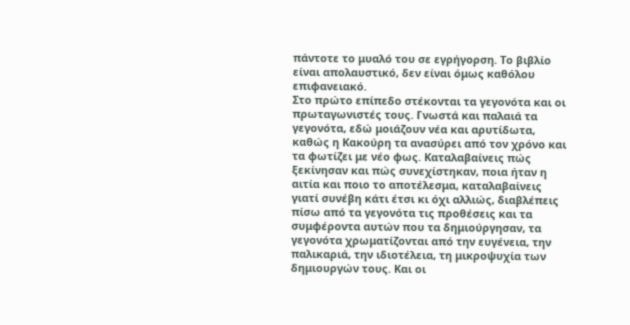πάντοτε το μυαλό του σε εγρήγορση. Το βιβλίο είναι απολαυστικό, δεν είναι όμως καθόλου επιφανειακό.
Στο πρώτο επίπεδο στέκονται τα γεγονότα και οι πρωταγωνιστές τους. Γνωστά και παλαιά τα γεγονότα, εδώ μοιάζουν νέα και αρυτίδωτα, καθώς η Κακούρη τα ανασύρει από τον χρόνο και τα φωτίζει με νέο φως. Καταλαβαίνεις πώς ξεκίνησαν και πώς συνεχίστηκαν, ποια ήταν η αιτία και ποιο το αποτέλεσμα, καταλαβαίνεις γιατί συνέβη κάτι έτσι κι όχι αλλιώς, διαβλέπεις πίσω από τα γεγονότα τις προθέσεις και τα συμφέροντα αυτών που τα δημιούργησαν, τα γεγονότα χρωματίζονται από την ευγένεια, την παλικαριά, την ιδιοτέλεια, τη μικροψυχία των δημιουργών τους. Και οι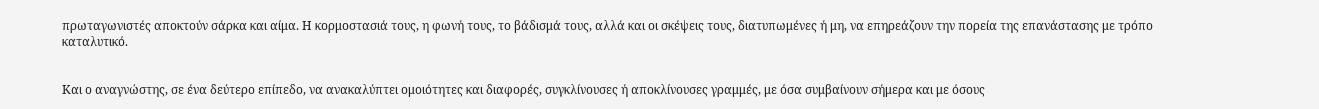πρωταγωνιστές αποκτούν σάρκα και αίμα. Η κορμοστασιά τους, η φωνή τους, το βάδισμά τους, αλλά και οι σκέψεις τους, διατυπωμένες ή μη, να επηρεάζουν την πορεία της επανάστασης με τρόπο καταλυτικό.


Και ο αναγνώστης, σε ένα δεύτερο επίπεδο, να ανακαλύπτει ομοιότητες και διαφορές, συγκλίνουσες ή αποκλίνουσες γραμμές, με όσα συμβαίνουν σήμερα και με όσους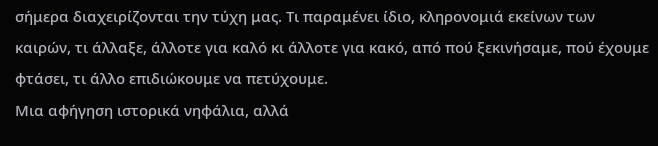σήμερα διαχειρίζονται την τύχη μας. Τι παραμένει ίδιο, κληρονομιά εκείνων των καιρών, τι άλλαξε, άλλοτε για καλό κι άλλοτε για κακό, από πού ξεκινήσαμε, πού έχουμε φτάσει, τι άλλο επιδιώκουμε να πετύχουμε.
Μια αφήγηση ιστορικά νηφάλια, αλλά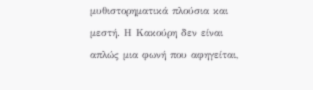μυθιστορηματικά πλούσια και μεστή. Η Κακούρη δεν είναι απλώς μια φωνή που αφηγείται,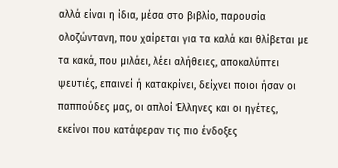αλλά είναι η ίδια, μέσα στο βιβλίο, παρουσία ολοζώντανη, που χαίρεται για τα καλά και θλίβεται με τα κακά, που μιλάει, λέει αλήθειες, αποκαλύπτει ψευτιές, επαινεί ή κατακρίνει, δείχνει ποιοι ήσαν οι παππούδες μας, οι απλοί Έλληνες και οι ηγέτες, εκείνοι που κατάφεραν τις πιο ένδοξες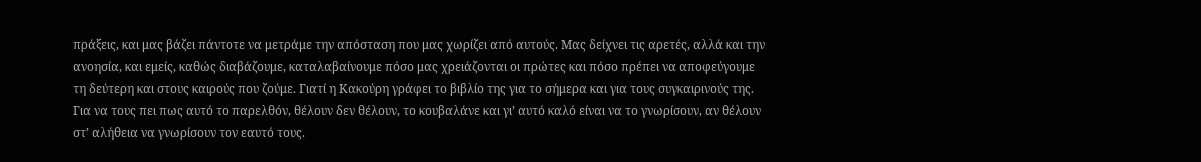πράξεις, και μας βάζει πάντοτε να μετράμε την απόσταση που μας χωρίζει από αυτούς. Μας δείχνει τις αρετές, αλλά και την ανοησία, και εμείς, καθώς διαβάζουμε, καταλαβαίνουμε πόσο μας χρειάζονται οι πρώτες και πόσο πρέπει να αποφεύγουμε τη δεύτερη και στους καιρούς που ζούμε. Γιατί η Κακούρη γράφει το βιβλίο της για το σήμερα και για τους συγκαιρινούς της. Για να τους πει πως αυτό το παρελθόν, θέλουν δεν θέλουν, το κουβαλάνε και γι’ αυτό καλό είναι να το γνωρίσουν, αν θέλουν στ’ αλήθεια να γνωρίσουν τον εαυτό τους.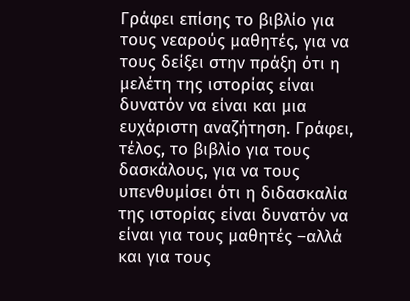Γράφει επίσης το βιβλίο για τους νεαρούς μαθητές, για να τους δείξει στην πράξη ότι η μελέτη της ιστορίας είναι δυνατόν να είναι και μια ευχάριστη αναζήτηση. Γράφει, τέλος, το βιβλίο για τους δασκάλους, για να τους υπενθυμίσει ότι η διδασκαλία της ιστορίας είναι δυνατόν να είναι για τους μαθητές –αλλά και για τους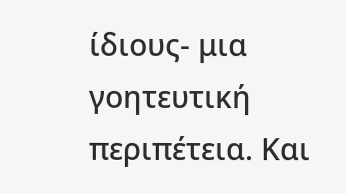ίδιους- μια γοητευτική περιπέτεια. Και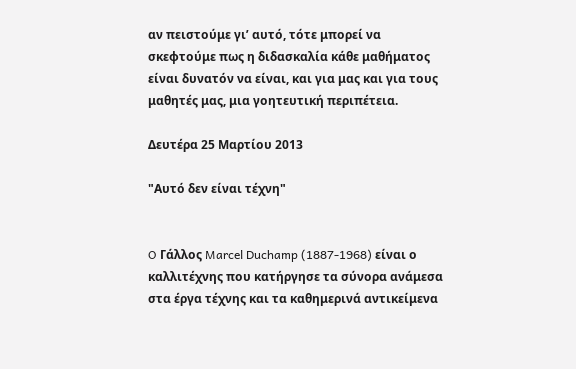αν πειστούμε γι’ αυτό, τότε μπορεί να σκεφτούμε πως η διδασκαλία κάθε μαθήματος είναι δυνατόν να είναι, και για μας και για τους μαθητές μας, μια γοητευτική περιπέτεια.

Δευτέρα 25 Μαρτίου 2013

"Αυτό δεν είναι τέχνη"


O Γάλλος Marcel Duchamp (1887-1968) είναι ο καλλιτέχνης που κατήργησε τα σύνορα ανάμεσα στα έργα τέχνης και τα καθημερινά αντικείμενα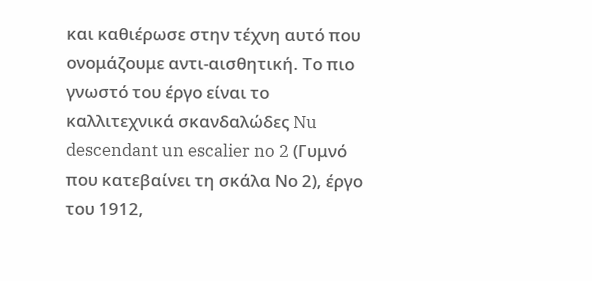και καθιέρωσε στην τέχνη αυτό που ονομάζουμε αντι-αισθητική. Το πιο γνωστό του έργο είναι το καλλιτεχνικά σκανδαλώδες Nu descendant un escalier no 2 (Γυμνό που κατεβαίνει τη σκάλα Νο 2), έργο του 1912,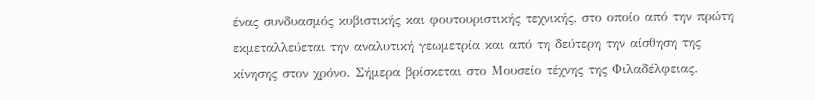ένας συνδυασμός κυβιστικής και φουτουριστικής τεχνικής, στο οποίο από την πρώτη εκμεταλλεύεται την αναλυτική γεωμετρία και από τη δεύτερη την αίσθηση της κίνησης στον χρόνο. Σήμερα βρίσκεται στο Μουσείο τέχνης της Φιλαδέλφειας.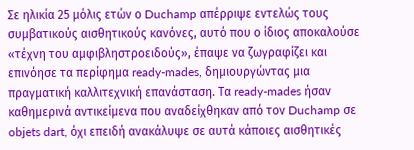Σε ηλικία 25 μόλις ετών ο Duchamp απέρριψε εντελώς τους συμβατικούς αισθητικούς κανόνες, αυτό που ο ίδιος αποκαλούσε «τέχνη του αμφιβληστροειδούς», έπαψε να ζωγραφίζει και επινόησε τα περίφημα ready-mades, δημιουργώντας μια πραγματική καλλιτεχνική επανάσταση. Τα ready-mades ήσαν καθημερινά αντικείμενα που αναδείχθηκαν από τον Duchamp σε objets dart, όχι επειδή ανακάλυψε σε αυτά κάποιες αισθητικές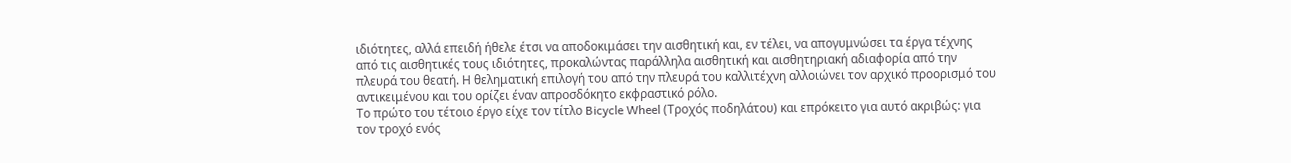ιδιότητες, αλλά επειδή ήθελε έτσι να αποδοκιμάσει την αισθητική και, εν τέλει, να απογυμνώσει τα έργα τέχνης από τις αισθητικές τους ιδιότητες, προκαλώντας παράλληλα αισθητική και αισθητηριακή αδιαφορία από την πλευρά του θεατή. Η θεληματική επιλογή του από την πλευρά του καλλιτέχνη αλλοιώνει τον αρχικό προορισμό του αντικειμένου και του ορίζει έναν απροσδόκητο εκφραστικό ρόλο.
Το πρώτο του τέτοιο έργο είχε τον τίτλο Bicycle Wheel (Τροχός ποδηλάτου) και επρόκειτο για αυτό ακριβώς: για τον τροχό ενός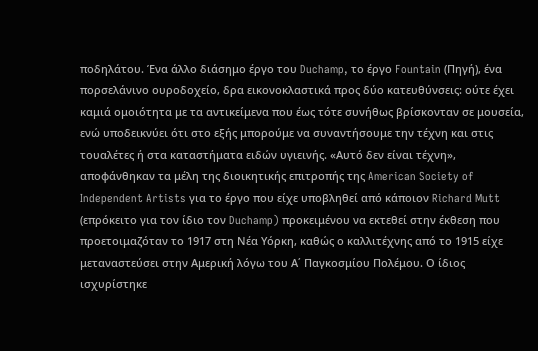ποδηλάτου. Ένα άλλο διάσημο έργο του Duchamp, το έργο Fountain (Πηγή), ένα πορσελάνινο ουροδοχείο, δρα εικονοκλαστικά προς δύο κατευθύνσεις: ούτε έχει καμιά ομοιότητα με τα αντικείμενα που έως τότε συνήθως βρίσκονταν σε μουσεία, ενώ υποδεικνύει ότι στο εξής μπορούμε να συναντήσουμε την τέχνη και στις τουαλέτες ή στα καταστήματα ειδών υγιεινής. «Αυτό δεν είναι τέχνη», αποφάνθηκαν τα μέλη της διοικητικής επιτροπής της American Society of Independent Artists για το έργο που είχε υποβληθεί από κάποιον Richard Mutt (επρόκειτο για τον ίδιο τον Duchamp) προκειμένου να εκτεθεί στην έκθεση που προετοιμαζόταν το 1917 στη Νέα Υόρκη, καθώς ο καλλιτέχνης από το 1915 είχε μεταναστεύσει στην Αμερική λόγω του Α΄ Παγκοσμίου Πολέμου. Ο ίδιος ισχυρίστηκε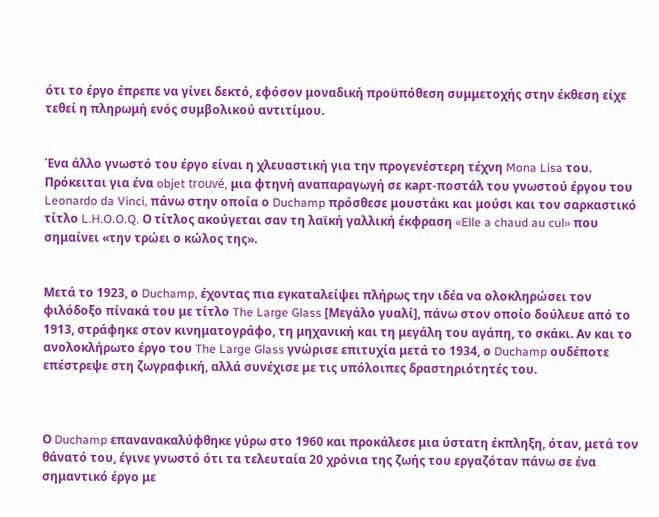ότι το έργο έπρεπε να γίνει δεκτό, εφόσον μοναδική προϋπόθεση συμμετοχής στην έκθεση είχε τεθεί η πληρωμή ενός συμβολικού αντιτίμου.


Ένα άλλο γνωστό του έργο είναι η χλευαστική για την προγενέστερη τέχνη Mona Lisa του. Πρόκειται για ένα objet trouvé, μια φτηνή αναπαραγωγή σε κaρτ-ποστάλ του γνωστού έργου του Leonardo da Vinci, πάνω στην οποία ο Duchamp πρόσθεσε μουστάκι και μούσι και τον σαρκαστικό τίτλο L.H.O.O.Q. Ο τίτλος ακούγεται σαν τη λαϊκή γαλλική έκφραση «Elle a chaud au cul» που σημαίνει «την τρώει ο κώλος της».


Μετά το 1923, ο Duchamp, έχοντας πια εγκαταλείψει πλήρως την ιδέα να ολοκληρώσει τον φιλόδοξο πίνακά του με τίτλο The Large Glass [Μεγάλο γυαλί], πάνω στον οποίο δούλευε από το 1913, στράφηκε στον κινηματογράφο, τη μηχανική και τη μεγάλη του αγάπη, το σκάκι. Αν και το ανολοκλήρωτο έργο του The Large Glass γνώρισε επιτυχία μετά το 1934, ο Duchamp ουδέποτε επέστρεψε στη ζωγραφική, αλλά συνέχισε με τις υπόλοιπες δραστηριότητές του.



Ο Duchamp επανανακαλύφθηκε γύρω στο 1960 και προκάλεσε μια ύστατη έκπληξη, όταν, μετά τον θάνατό του, έγινε γνωστό ότι τα τελευταία 20 χρόνια της ζωής του εργαζόταν πάνω σε ένα σημαντικό έργο με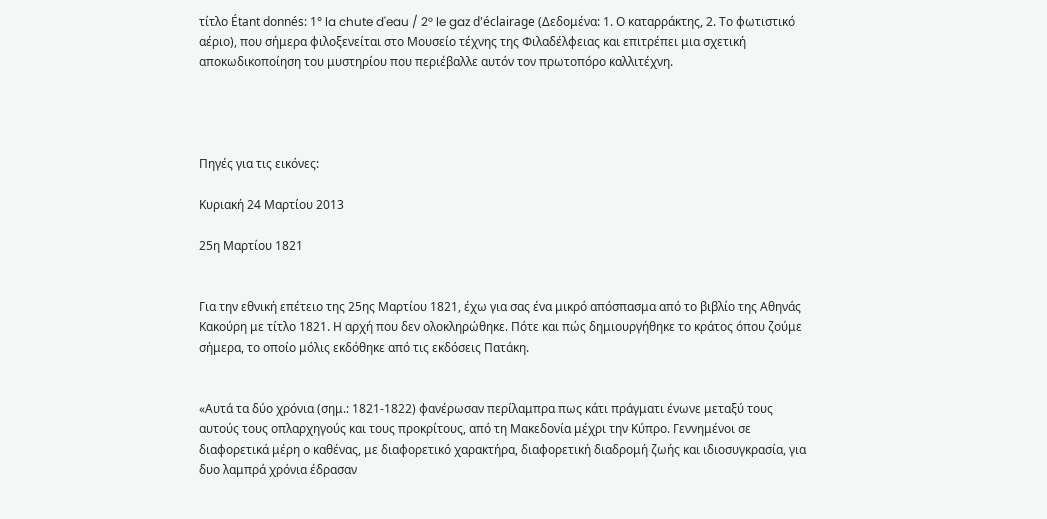τίτλο Étant donnés: 1° la chute d'eau / 2° le gaz d'éclairage (Δεδομένα: 1. Ο καταρράκτης, 2. Το φωτιστικό αέριο), που σήμερα φιλοξενείται στο Μουσείο τέχνης της Φιλαδέλφειας και επιτρέπει μια σχετική αποκωδικοποίηση του μυστηρίου που περιέβαλλε αυτόν τον πρωτοπόρο καλλιτέχνη.




Πηγές για τις εικόνες:

Κυριακή 24 Μαρτίου 2013

25η Μαρτίου 1821


Για την εθνική επέτειο της 25ης Μαρτίου 1821, έχω για σας ένα μικρό απόσπασμα από το βιβλίο της Αθηνάς Κακούρη με τίτλο 1821. Η αρχή που δεν ολοκληρώθηκε. Πότε και πώς δημιουργήθηκε το κράτος όπου ζούμε σήμερα, το οποίο μόλις εκδόθηκε από τις εκδόσεις Πατάκη.


«Αυτά τα δύο χρόνια (σημ.: 1821-1822) φανέρωσαν περίλαμπρα πως κάτι πράγματι ένωνε μεταξύ τους αυτούς τους οπλαρχηγούς και τους προκρίτους, από τη Μακεδονία μέχρι την Κύπρο. Γεννημένοι σε διαφορετικά μέρη ο καθένας, με διαφορετικό χαρακτήρα, διαφορετική διαδρομή ζωής και ιδιοσυγκρασία, για δυο λαμπρά χρόνια έδρασαν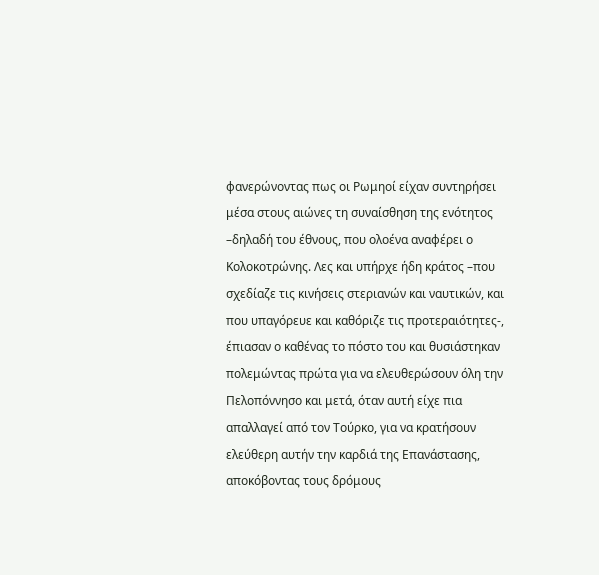φανερώνοντας πως οι Ρωμηοί είχαν συντηρήσει μέσα στους αιώνες τη συναίσθηση της ενότητος –δηλαδή του έθνους, που ολοένα αναφέρει ο Κολοκοτρώνης. Λες και υπήρχε ήδη κράτος –που σχεδίαζε τις κινήσεις στεριανών και ναυτικών, και που υπαγόρευε και καθόριζε τις προτεραιότητες-, έπιασαν ο καθένας το πόστο του και θυσιάστηκαν πολεμώντας πρώτα για να ελευθερώσουν όλη την Πελοπόννησο και μετά, όταν αυτή είχε πια απαλλαγεί από τον Τούρκο, για να κρατήσουν ελεύθερη αυτήν την καρδιά της Επανάστασης, αποκόβοντας τους δρόμους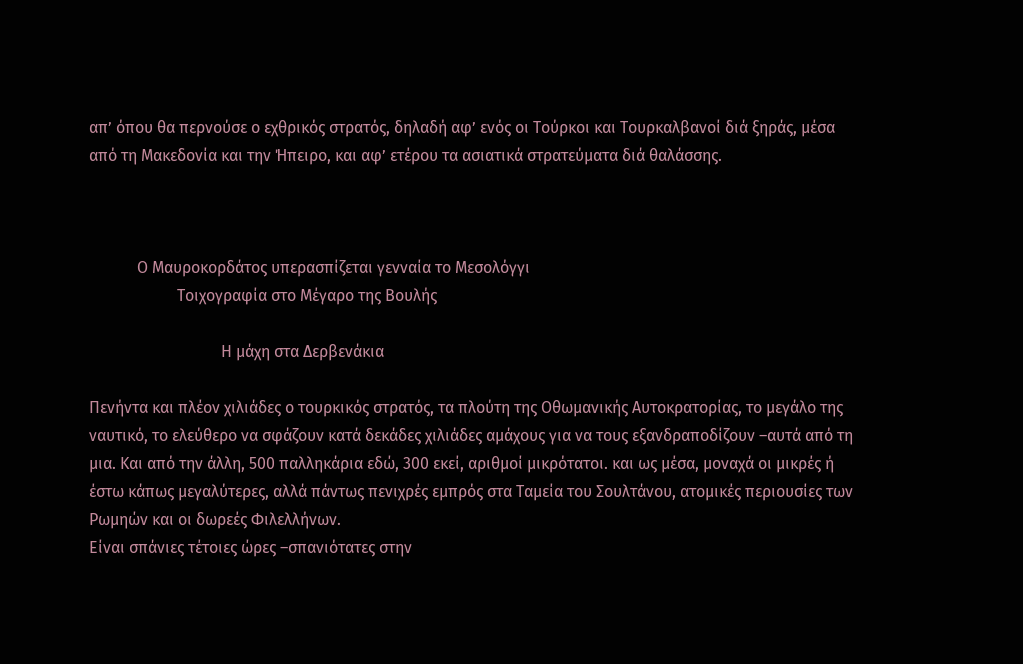απ’ όπου θα περνούσε ο εχθρικός στρατός, δηλαδή αφ’ ενός οι Τούρκοι και Τουρκαλβανοί διά ξηράς, μέσα από τη Μακεδονία και την Ήπειρο, και αφ’ ετέρου τα ασιατικά στρατεύματα διά θαλάσσης.



            Ο Μαυροκορδάτος υπερασπίζεται γενναία το Μεσολόγγι
                      Τοιχογραφία στο Μέγαρο της Βουλής

                                 Η μάχη στα Δερβενάκια

Πενήντα και πλέον χιλιάδες ο τουρκικός στρατός, τα πλούτη της Οθωμανικής Αυτοκρατορίας, το μεγάλο της ναυτικό, το ελεύθερο να σφάζουν κατά δεκάδες χιλιάδες αμάχους για να τους εξανδραποδίζουν –αυτά από τη μια. Και από την άλλη, 500 παλληκάρια εδώ, 300 εκεί, αριθμοί μικρότατοι. και ως μέσα, μοναχά οι μικρές ή έστω κάπως μεγαλύτερες, αλλά πάντως πενιχρές εμπρός στα Ταμεία του Σουλτάνου, ατομικές περιουσίες των Ρωμηών και οι δωρεές Φιλελλήνων.
Είναι σπάνιες τέτοιες ώρες –σπανιότατες στην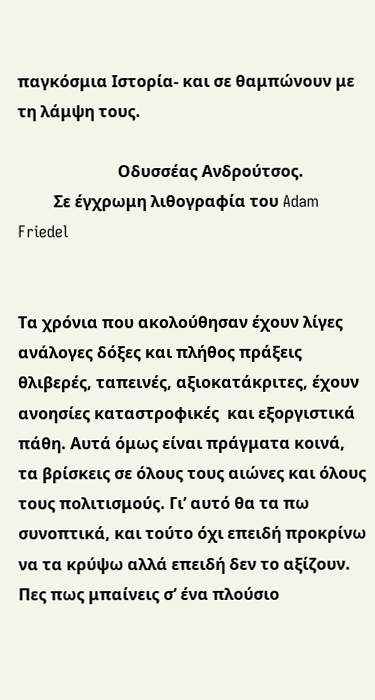παγκόσμια Ιστορία- και σε θαμπώνουν με τη λάμψη τους.

                         Οδυσσέας Ανδρούτσος.
         Σε έγχρωμη λιθογραφία του Adam Friedel


Τα χρόνια που ακολούθησαν έχουν λίγες ανάλογες δόξες και πλήθος πράξεις θλιβερές, ταπεινές, αξιοκατάκριτες, έχουν ανοησίες καταστροφικές  και εξοργιστικά πάθη. Αυτά όμως είναι πράγματα κοινά, τα βρίσκεις σε όλους τους αιώνες και όλους τους πολιτισμούς. Γι’ αυτό θα τα πω συνοπτικά, και τούτο όχι επειδή προκρίνω να τα κρύψω αλλά επειδή δεν το αξίζουν.
Πες πως μπαίνεις σ’ ένα πλούσιο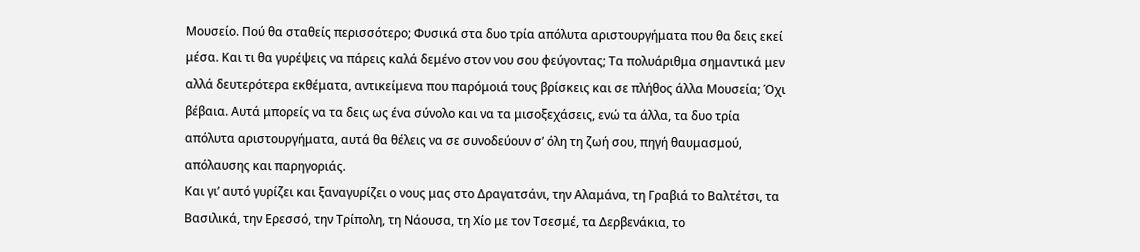Μουσείο. Πού θα σταθείς περισσότερο; Φυσικά στα δυο τρία απόλυτα αριστουργήματα που θα δεις εκεί μέσα. Και τι θα γυρέψεις να πάρεις καλά δεμένο στον νου σου φεύγοντας; Τα πολυάριθμα σημαντικά μεν αλλά δευτερότερα εκθέματα, αντικείμενα που παρόμοιά τους βρίσκεις και σε πλήθος άλλα Μουσεία; Όχι βέβαια. Αυτά μπορείς να τα δεις ως ένα σύνολο και να τα μισοξεχάσεις, ενώ τα άλλα, τα δυο τρία απόλυτα αριστουργήματα, αυτά θα θέλεις να σε συνοδεύουν σ’ όλη τη ζωή σου, πηγή θαυμασμού, απόλαυσης και παρηγοριάς.
Και γι’ αυτό γυρίζει και ξαναγυρίζει ο νους μας στο Δραγατσάνι, την Αλαμάνα, τη Γραβιά το Βαλτέτσι, τα Βασιλικά, την Ερεσσό, την Τρίπολη, τη Νάουσα, τη Χίο με τον Τσεσμέ, τα Δερβενάκια, το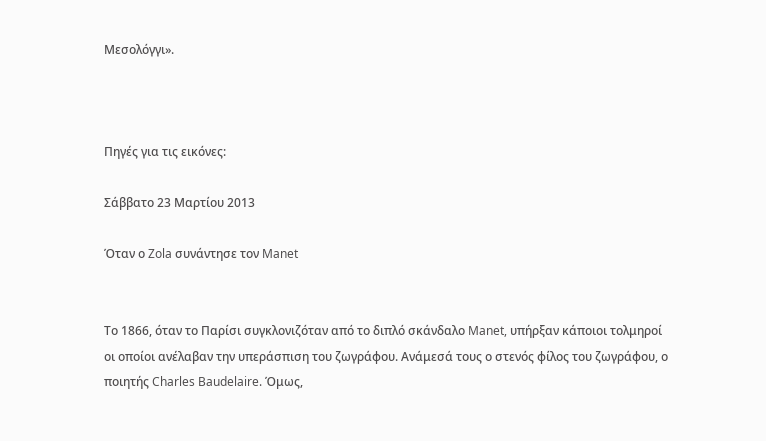Μεσολόγγι».



Πηγές για τις εικόνες:

Σάββατο 23 Μαρτίου 2013

Όταν ο Zola συνάντησε τον Manet


Το 1866, όταν το Παρίσι συγκλονιζόταν από το διπλό σκάνδαλο Manet, υπήρξαν κάποιοι τολμηροί οι οποίοι ανέλαβαν την υπεράσπιση του ζωγράφου. Ανάμεσά τους ο στενός φίλος του ζωγράφου, ο ποιητής Charles Baudelaire. Όμως,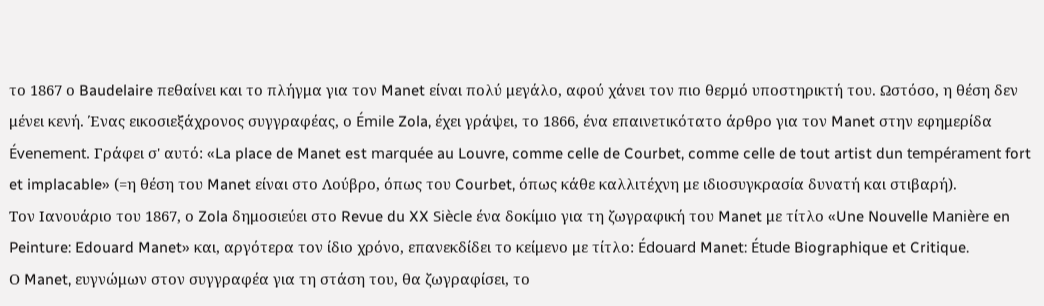το 1867 ο Baudelaire πεθαίνει και το πλήγμα για τον Manet είναι πολύ μεγάλο, αφού χάνει τον πιο θερμό υποστηρικτή του. Ωστόσο, η θέση δεν μένει κενή. Ένας εικοσιεξάχρονος συγγραφέας, ο Émile Zola, έχει γράψει, το 1866, ένα επαινετικότατo άρθρο για τον Manet στην εφημερίδα  Évenement. Γράφει σ' αυτό: «La place de Manet est marquée au Louvre, comme celle de Courbet, comme celle de tout artist dun tempérament fort et implacable» (=η θέση του Manet είναι στο Λούβρο, όπως του Courbet, όπως κάθε καλλιτέχνη με ιδιοσυγκρασία δυνατή και στιβαρή).
Τον Ιανουάριο του 1867, ο Zola δημοσιεύει στο Revue du XX Siècle ένα δοκίμιο για τη ζωγραφική του Manet με τίτλο «Une Nouvelle Manière en Peinture: Edouard Manet» και, αργότερα τον ίδιο χρόνο, επανεκδίδει το κείμενο με τίτλο: Édouard Manet: Étude Biographique et Critique.
Ο Manet, ευγνώμων στον συγγραφέα για τη στάση του, θα ζωγραφίσει, το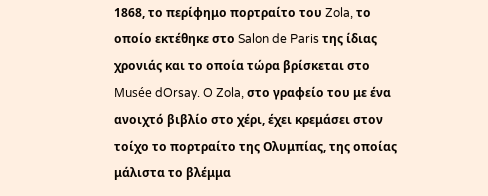1868, το περίφημο πορτραίτο του Zola, το οποίο εκτέθηκε στο Salon de Paris της ίδιας χρονιάς και το οποία τώρα βρίσκεται στο Musée dOrsay. O Zola, στο γραφείο του με ένα ανοιχτό βιβλίο στο χέρι, έχει κρεμάσει στον τοίχο το πορτραίτο της Ολυμπίας, της οποίας μάλιστα το βλέμμα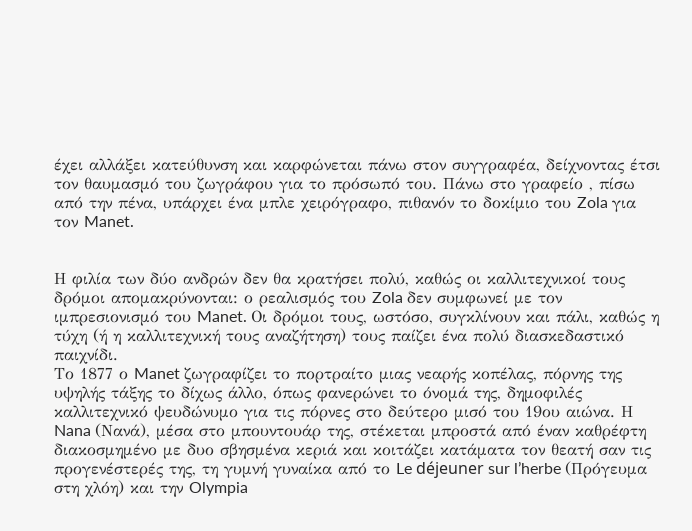έχει αλλάξει κατεύθυνση και καρφώνεται πάνω στον συγγραφέα, δείχνοντας έτσι τον θαυμασμό του ζωγράφου για το πρόσωπό του. Πάνω στο γραφείο , πίσω από την πένα, υπάρχει ένα μπλε χειρόγραφο, πιθανόν το δοκίμιο του Zola για τον Manet.


Η φιλία των δύο ανδρών δεν θα κρατήσει πολύ, καθώς οι καλλιτεχνικοί τους δρόμοι απομακρύνονται: ο ρεαλισμός του Zola δεν συμφωνεί με τον ιμπρεσιονισμό του Manet. Οι δρόμοι τους, ωστόσο, συγκλίνουν και πάλι, καθώς η τύχη (ή η καλλιτεχνική τους αναζήτηση) τους παίζει ένα πολύ διασκεδαστικό παιχνίδι.
Το 1877 ο Manet ζωγραφίζει το πορτραίτο μιας νεαρής κοπέλας, πόρνης της υψηλής τάξης το δίχως άλλο, όπως φανερώνει το όνομά της, δημοφιλές καλλιτεχνικό ψευδώνυμο για τις πόρνες στο δεύτερο μισό του 19ου αιώνα. Η Nana (Νανά), μέσα στο μπουντουάρ της, στέκεται μπροστά από έναν καθρέφτη διακοσμημένο με δυο σβησμένα κεριά και κοιτάζει κατάματα τον θεατή σαν τις προγενέστερές της, τη γυμνή γυναίκα από το Le déjeuner sur l’herbe (Πρόγευμα στη χλόη) και την Olympia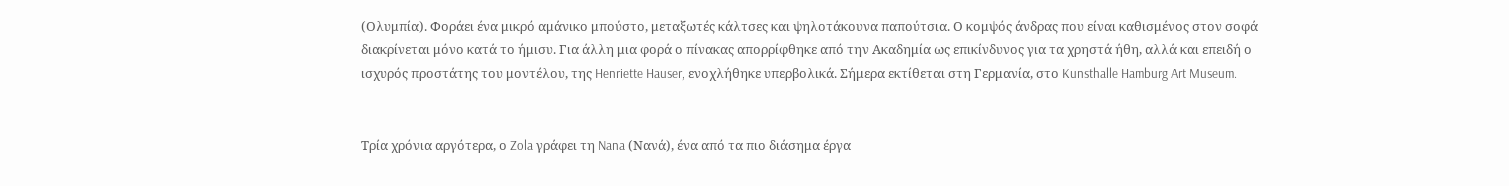(Ολυμπία). Φοράει ένα μικρό αμάνικο μπούστο, μεταξωτές κάλτσες και ψηλοτάκουνα παπούτσια. Ο κομψός άνδρας που είναι καθισμένος στον σοφά διακρίνεται μόνο κατά το ήμισυ. Για άλλη μια φορά ο πίνακας απορρίφθηκε από την Ακαδημία ως επικίνδυνος για τα χρηστά ήθη, αλλά και επειδή ο ισχυρός προστάτης του μοντέλου, της Henriette Hauser, ενοχλήθηκε υπερβολικά. Σήμερα εκτίθεται στη Γερμανία, στο Kunsthalle Hamburg Art Museum.


Τρία χρόνια αργότερα, ο Zola γράφει τη Nana (Νανά), ένα από τα πιο διάσημα έργα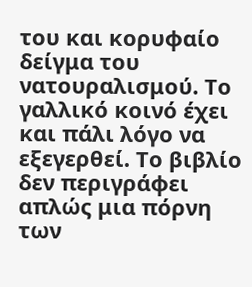του και κορυφαίο δείγμα του νατουραλισμού. Το γαλλικό κοινό έχει και πάλι λόγο να εξεγερθεί. Το βιβλίο δεν περιγράφει απλώς μια πόρνη των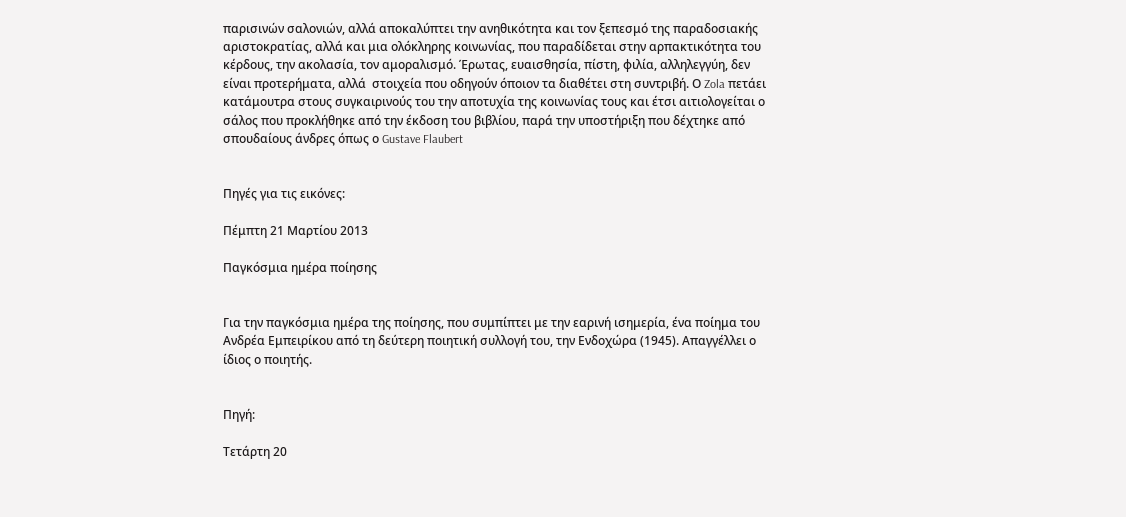παρισινών σαλονιών, αλλά αποκαλύπτει την ανηθικότητα και τον ξεπεσμό της παραδοσιακής αριστοκρατίας, αλλά και μια ολόκληρης κοινωνίας, που παραδίδεται στην αρπακτικότητα του κέρδους, την ακολασία, τον αμοραλισμό. Έρωτας, ευαισθησία, πίστη, φιλία, αλληλεγγύη, δεν είναι προτερήματα, αλλά  στοιχεία που οδηγούν όποιον τα διαθέτει στη συντριβή. Ο Zola πετάει κατάμουτρα στους συγκαιρινούς του την αποτυχία της κοινωνίας τους και έτσι αιτιολογείται ο σάλος που προκλήθηκε από την έκδοση του βιβλίου, παρά την υποστήριξη που δέχτηκε από σπουδαίους άνδρες όπως ο Gustave Flaubert


Πηγές για τις εικόνες:

Πέμπτη 21 Μαρτίου 2013

Παγκόσμια ημέρα ποίησης


Για την παγκόσμια ημέρα της ποίησης, που συμπίπτει με την εαρινή ισημερία, ένα ποίημα του Ανδρέα Εμπειρίκου από τη δεύτερη ποιητική συλλογή του, την Ενδοχώρα (1945). Απαγγέλλει ο ίδιος ο ποιητής.


Πηγή:

Τετάρτη 20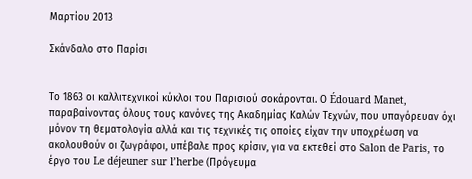Μαρτίου 2013

Σκάνδαλο στο Παρίσι


Το 1863 οι καλλιτεχνικοί κύκλοι του Παρισιού σοκάρονται. Ο Édouard Manet, παραβαίνοντας όλους τους κανόνες της Ακαδημίας Καλών Τεχνών, που υπαγόρευαν όχι μόνον τη θεματολογία αλλά και τις τεχνικές τις οποίες είχαν την υποχρέωση να ακολουθούν οι ζωγράφοι, υπέβαλε προς κρίσιν, για να εκτεθεί στο Salon de Paris, το έργο του Le déjeuner sur l’herbe (Πρόγευμα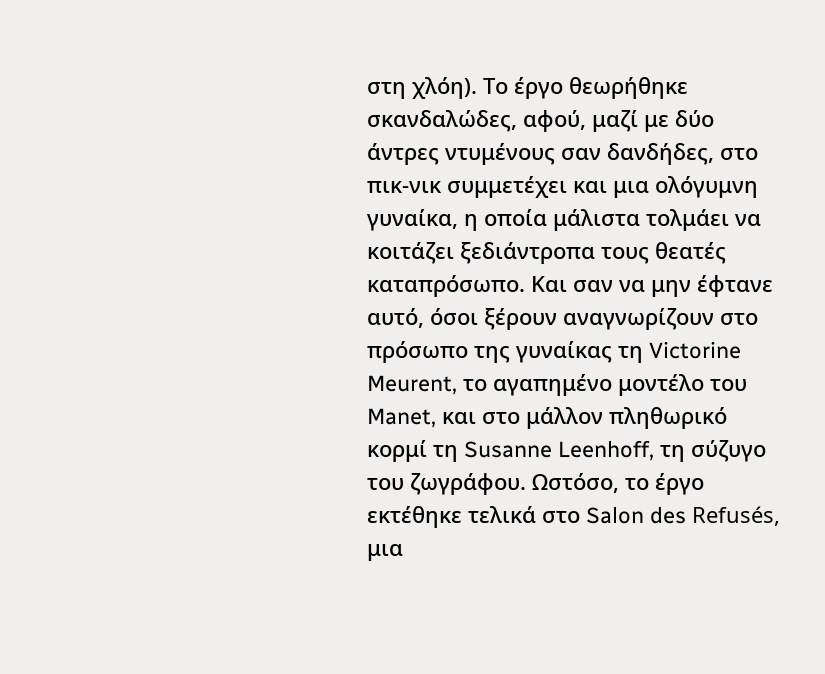στη χλόη). Το έργο θεωρήθηκε σκανδαλώδες, αφού, μαζί με δύο άντρες ντυμένους σαν δανδήδες, στο πικ-νικ συμμετέχει και μια ολόγυμνη γυναίκα, η οποία μάλιστα τολμάει να κοιτάζει ξεδιάντροπα τους θεατές καταπρόσωπο. Και σαν να μην έφτανε αυτό, όσοι ξέρουν αναγνωρίζουν στο πρόσωπο της γυναίκας τη Victorine Meurent, το αγαπημένο μοντέλο του Manet, και στο μάλλον πληθωρικό κορμί τη Susanne Leenhoff, τη σύζυγο του ζωγράφου. Ωστόσο, το έργο εκτέθηκε τελικά στο Salon des Refusés, μια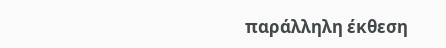παράλληλη έκθεση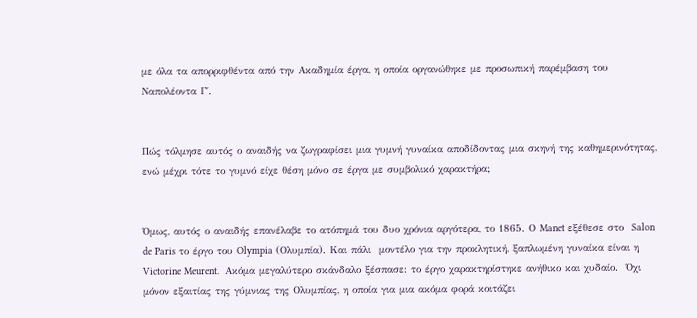με όλα τα απορριφθέντα από την Ακαδημία έργα, η οποία οργανώθηκε με προσωπική παρέμβαση του Ναπολέοντα Γ΄.


Πώς τόλμησε αυτός ο αναιδής να ζωγραφίσει μια γυμνή γυναίκα αποδίδοντας μια σκηνή της καθημερινότητας, ενώ μέχρι τότε το γυμνό είχε θέση μόνο σε έργα με συμβολικό χαρακτήρα;


Όμως, αυτός ο αναιδής επανέλαβε το ατόπημά του δυο χρόνια αργότερα, το 1865. Ο Manet εξέθεσε στο  Salon de Paris το έργο του Olympia (Ολυμπία). Και πάλι  μοντέλο για την προκλητική, ξαπλωμένη γυναίκα είναι η Victorine Meurent.  Ακόμα μεγαλύτερο σκάνδαλο ξέσπασε: το έργο χαρακτηρίστηκε ανήθικο και χυδαίο.  Όχι μόνον εξαιτίας της γύμνιας της Ολυμπίας, η οποία για μια ακόμα φορά κοιτάζει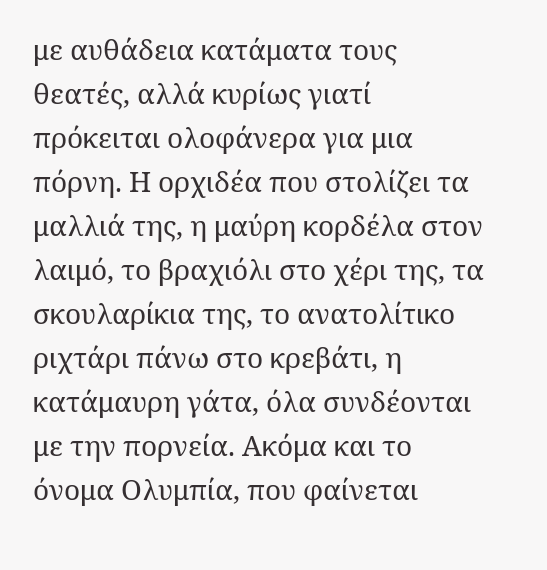με αυθάδεια κατάματα τους θεατές, αλλά κυρίως γιατί πρόκειται ολοφάνερα για μια πόρνη. Η ορχιδέα που στολίζει τα μαλλιά της, η μαύρη κορδέλα στον λαιμό, το βραχιόλι στο χέρι της, τα σκουλαρίκια της, το ανατολίτικο ριχτάρι πάνω στο κρεβάτι, η κατάμαυρη γάτα, όλα συνδέονται με την πορνεία. Ακόμα και το όνομα Ολυμπία, που φαίνεται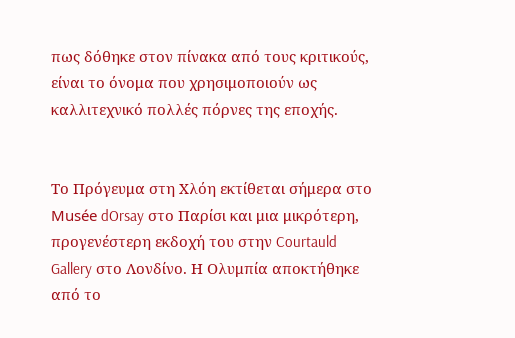πως δόθηκε στον πίνακα από τους κριτικούς, είναι το όνομα που χρησιμοποιούν ως καλλιτεχνικό πολλές πόρνες της εποχής.


Το Πρόγευμα στη Χλόη εκτίθεται σήμερα στο Musée dOrsay στο Παρίσι και μια μικρότερη, προγενέστερη εκδοχή του στην Courtauld Gallery στο Λονδίνο. Η Ολυμπία αποκτήθηκε από το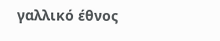γαλλικό έθνος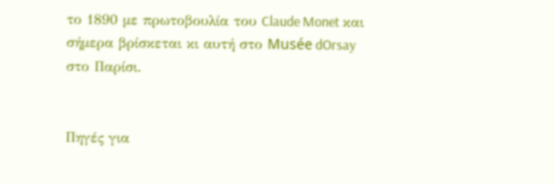το 1890 με πρωτοβουλία του Claude Monet και σήμερα βρίσκεται κι αυτή στο Musée dOrsay στο Παρίσι.


Πηγές για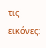τις εικόνες: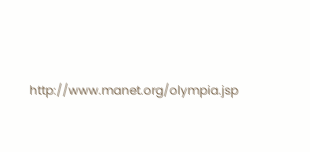http://www.manet.org/olympia.jsp